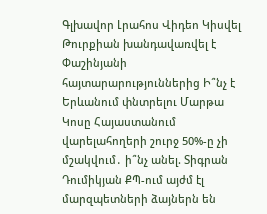Գլխավոր Լրահոս Վիդեո Կիսվել
Թուրքիան խանդավառվել է Փաշինյանի հայտարարություններից Ի՞նչ է Երևանում փնտրելու Մարթա Կոսը Հայաստանում վարելահողերի շուրջ 50%-ը չի մշակվում․ ի՞նչ անել. Տիգրան Դումիկյան ՔՊ-ում այժմ էլ մարզպետների ձայներն են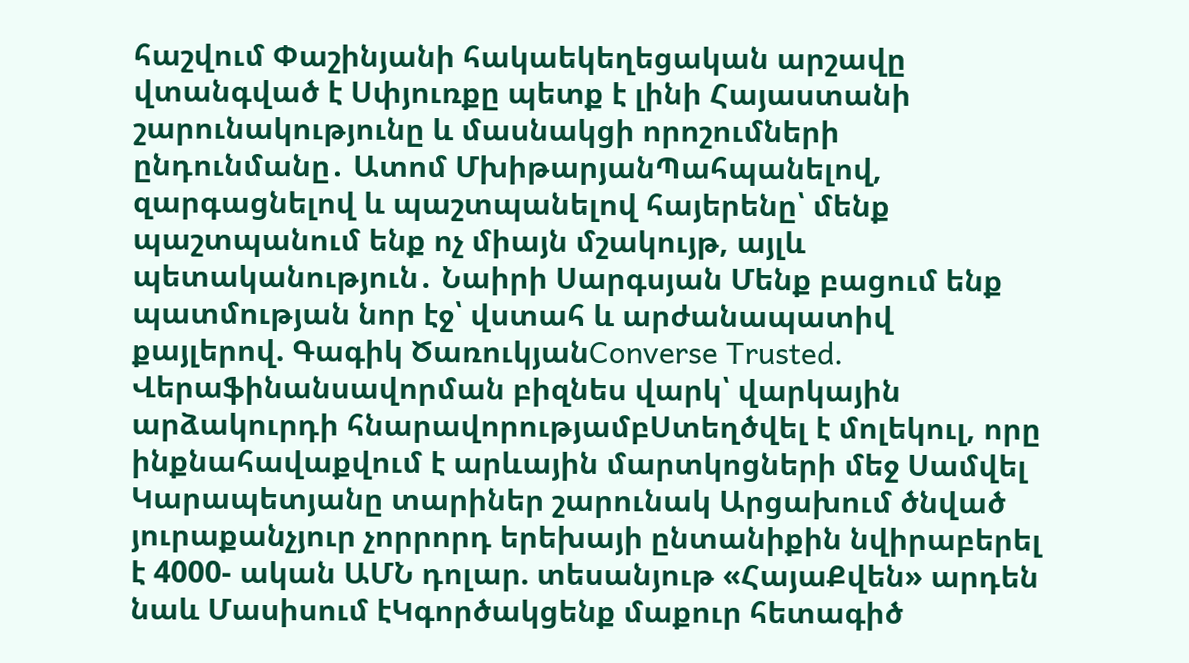հաշվում Փաշինյանի հակաեկեղեցական արշավը վտանգված է Սփյուռքը պետք է լինի Հայաստանի շարունակությունը և մասնակցի որոշումների ընդունմանը․ Ատոմ ՄխիթարյանՊահպանելով, զարգացնելով և պաշտպանելով հայերենը՝ մենք պաշտպանում ենք ոչ միայն մշակույթ, այլև պետականություն․ Նաիրի Սարգսյան Մենք բացում ենք պատմության նոր էջ՝ վստահ և արժանապատիվ քայլերով. Գագիկ ԾառուկյանConverse Trusted. Վերաֆինանսավորման բիզնես վարկ՝ վարկային արձակուրդի հնարավորությամբՍտեղծվել է մոլեկուլ, որը ինքնահավաքվում է արևային մարտկոցների մեջ Սամվել Կարապետյանը տարիներ շարունակ Արցախում ծնված յուրաքանչյուր չորրորդ երեխայի ընտանիքին նվիրաբերել է 4000- ական ԱՄՆ դոլար. տեսանյութ «ՀայաՔվեն» արդեն նաև Մասիսում էԿգործակցենք մաքուր հետագիծ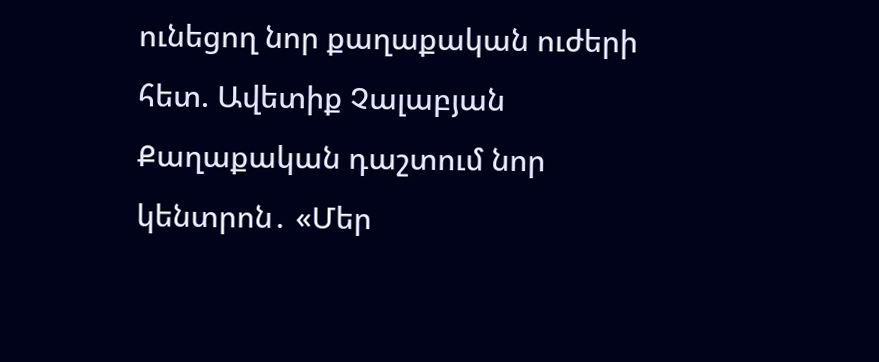ունեցող նոր քաղաքական ուժերի հետ. Ավետիք Չալաբյան Քաղաքական դաշտում նոր կենտրոն․ «Մեր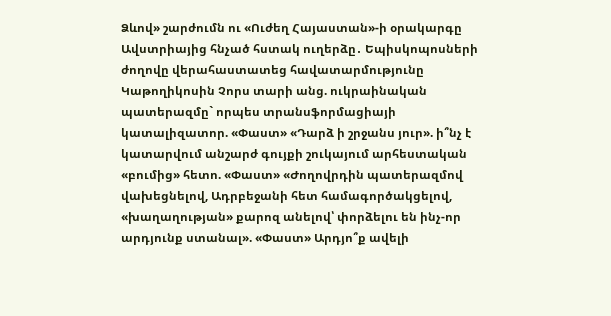Ձևով» շարժումն ու «Ուժեղ Հայաստան»-ի օրակարգը Ավստրիայից հնչած հստակ ուղերձը․ Եպիսկոպոսների ժողովը վերահաստատեց հավատարմությունը Կաթողիկոսին Չորս տարի անց. ուկրաինական պատերազմը` որպես տրանսֆորմացիայի կատալիզատոր. «Փաստ» «Դարձ ի շրջանս յուր». ի՞նչ է կատարվում անշարժ գույքի շուկայում արհեստական «բումից» հետո. «Փաստ» «Ժողովրդին պատերազմով վախեցնելով, Ադրբեջանի հետ համագործակցելով, «խաղաղության» քարոզ անելով՝ փորձելու են ինչ-որ արդյունք ստանալ». «Փաստ» Արդյո՞ք ավելի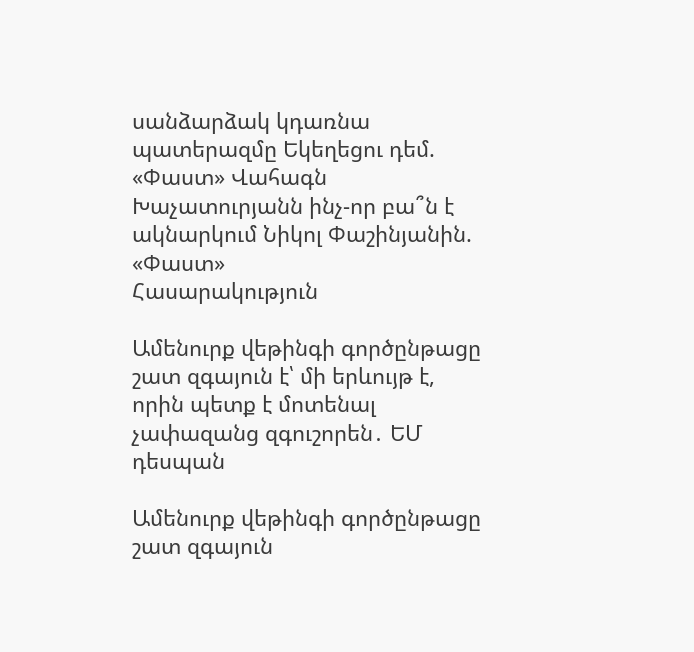սանձարձակ կդառնա պատերազմը Եկեղեցու դեմ. «Փաստ» Վահագն Խաչատուրյանն ինչ-որ բա՞ն է ակնարկում Նիկոլ Փաշինյանին. «Փաստ»
Հասարակություն

Ամենուրք վեթինգի գործընթացը շատ զգայուն է՝ մի երևույթ է, որին պետք է մոտենալ չափազանց զգուշորեն․ ԵՄ դեսպան

Ամենուրք վեթինգի գործընթացը շատ զգայուն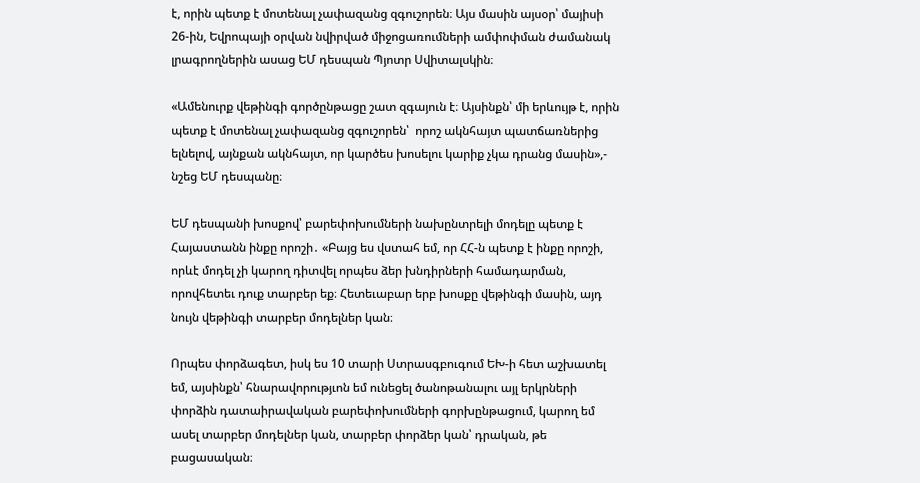է, որին պետք է մոտենալ չափազանց զգուշորեն։ Այս մասին այսօր՝ մայիսի 26-ին, Եվրոպայի օրվան նվիրված միջոցառումների ամփոփման ժամանակ լրագրողներին ասաց ԵՄ դեսպան Պյոտր Սվիտալսկին։

«Ամենուրք վեթինգի գործընթացը շատ զգայուն է։ Այսինքն՝ մի երևույթ է, որին պետք է մոտենալ չափազանց զգուշորեն՝  որոշ ակնհայտ պատճառներից ելնելով, այնքան ակնհայտ, որ կարծես խոսելու կարիք չկա դրանց մասին»,- նշեց ԵՄ դեսպանը։

ԵՄ դեսպանի խոսքով՝ բարեփոխումների նախընտրելի մոդելը պետք է Հայաստանն ինքը որոշի․ «Բայց ես վստահ եմ, որ ՀՀ-ն պետք է ինքը որոշի, որևէ մոդել չի կարող դիտվել որպես ձեր խնդիրների համադարման, որովհետեւ դուք տարբեր եք։ Հետեւաբար երբ խոսքը վեթինգի մասին, այդ նույն վեթինգի տարբեր մոդելներ կան։

Որպես փորձագետ, իսկ ես 10 տարի Ստրասգբուգում ԵԽ-ի հետ աշխատել եմ, այսինքն՝ հնարավորությւոն եմ ունեցել ծանոթանալու այլ երկրների փորձին դատաիրավական բարեփոխումների գորխընթացում, կարող եմ ասել տարբեր մոդելներ կան, տարբեր փորձեր կան՝ դրական, թե բացասական։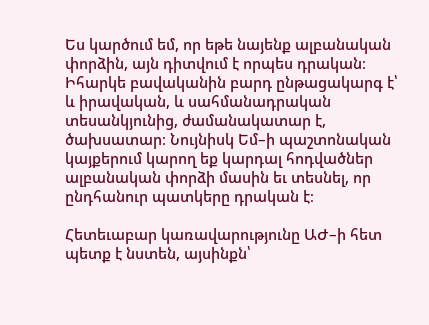Ես կարծում եմ, որ եթե նայենք ալբանական փորձին, այն դիտվում է որպես դրական։ Իհարկե բավականին բարդ ընթացակարգ է՝ և իրավական, և սահմանադրական տեսանկյունից, ժամանակատար է, ծախսատար։ Նույնիսկ Եմ–ի պաշտոնական կայքերում կարող եք կարդալ հոդվածներ ալբանական փորձի մասին եւ տեսնել, որ ընդհանուր պատկերը դրական է։

Հետեւաբար կառավարությունը ԱԺ–ի հետ պետք է նստեն, այսինքն՝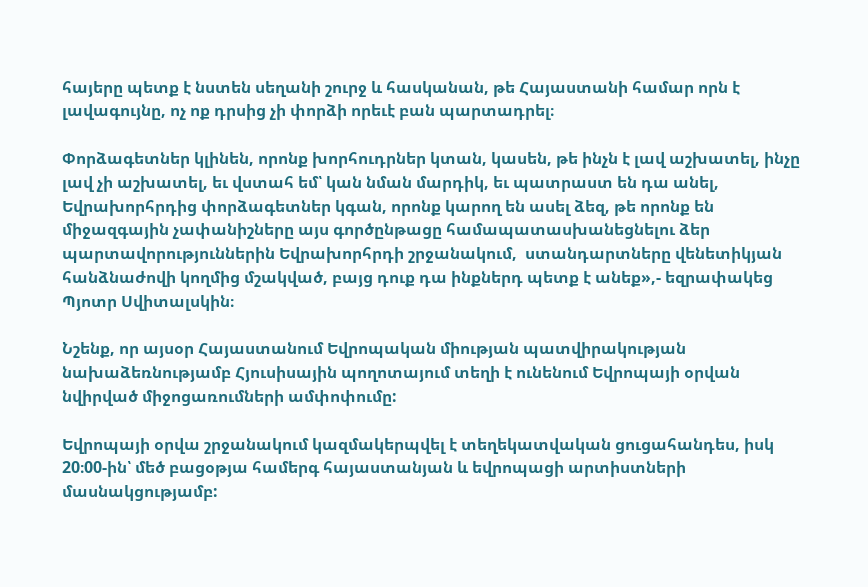հայերը պետք է նստեն սեղանի շուրջ և հասկանան, թե Հայաստանի համար որն է լավագույնը, ոչ ոք դրսից չի փորձի որեւէ բան պարտադրել։

Փորձագետներ կլինեն, որոնք խորհուդրներ կտան, կասեն, թե ինչն է լավ աշխատել, ինչը լավ չի աշխատել, եւ վստահ եմ՝ կան նման մարդիկ, եւ պատրաստ են դա անել, Եվրախորհրդից փորձագետներ կգան, որոնք կարող են ասել ձեզ, թե որոնք են միջազգային չափանիշները այս գործընթացը համապատասխանեցնելու ձեր պարտավորություններին Եվրախորհրդի շրջանակում,  ստանդարտները վենետիկյան հանձնաժովի կողմից մշակված, բայց դուք դա ինքներդ պետք է անեք»,- եզրափակեց Պյոտր Սվիտալսկին։

Նշենք, որ այսօր Հայաստանում Եվրոպական միության պատվիրակության նախաձեռնությամբ Հյուսիսային պողոտայում տեղի է ունենում Եվրոպայի օրվան նվիրված միջոցառումների ամփոփումը:

Եվրոպայի օրվա շրջանակում կազմակերպվել է տեղեկատվական ցուցահանդես, իսկ 20։00-ին՝ մեծ բացօթյա համերգ հայաստանյան և եվրոպացի արտիստների մասնակցությամբ: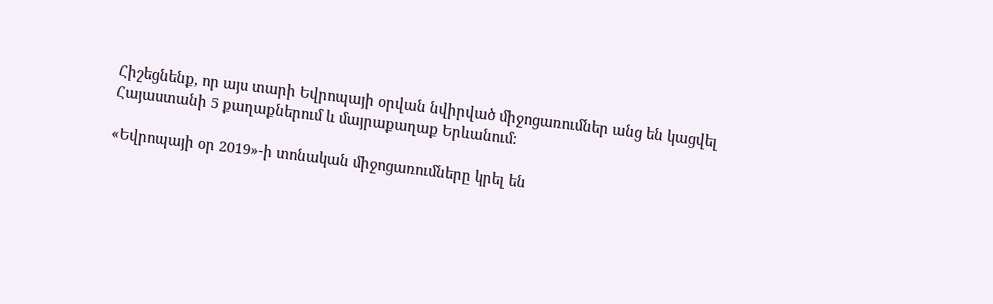Հիշեցնենք, որ այս տարի Եվրոպայի օրվան նվիրված միջոցառումներ անց են կացվել Հայաստանի 5 քաղաքներում և մայրաքաղաք Երևանում:

«Եվրոպայի օր 2019»-ի տոնական միջոցառումները կրել են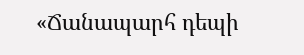«Ճանապարհ դեպի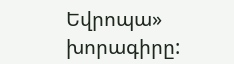Եվրոպա» խորագիրը: